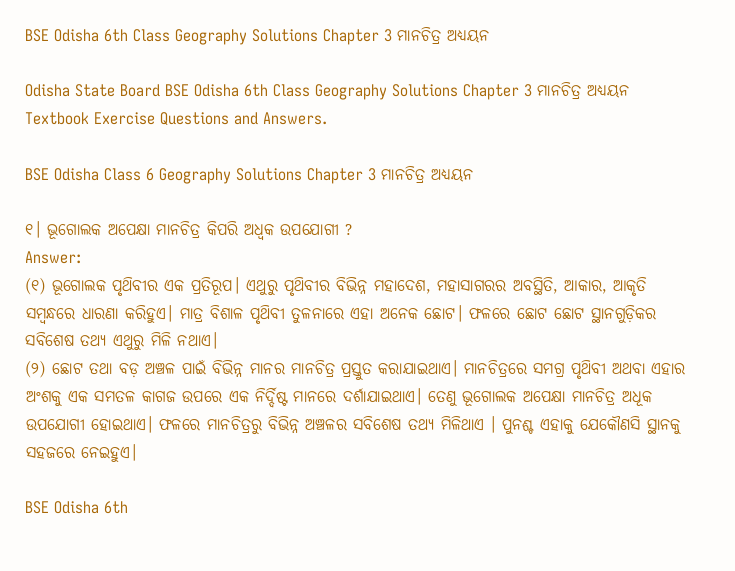BSE Odisha 6th Class Geography Solutions Chapter 3 ମାନଚିତ୍ର ଅଧ୍ୟୟନ

Odisha State Board BSE Odisha 6th Class Geography Solutions Chapter 3 ମାନଚିତ୍ର ଅଧ୍ୟୟନ Textbook Exercise Questions and Answers.

BSE Odisha Class 6 Geography Solutions Chapter 3 ମାନଚିତ୍ର ଅଧ୍ୟୟନ

୧। ଭୂଗୋଲକ ଅପେକ୍ଷା ମାନଚିତ୍ର କିପରି ଅଧ୍ବକ ଉପଯୋଗୀ ?
Answer:
(୧) ଭୂଗୋଲକ ପୃଥ‌ିବୀର ଏକ ପ୍ରତିରୂପ। ଏଥୁରୁ ପୃଥ‌ିବୀର ବିଭିନ୍ନ ମହାଦେଶ, ମହାସାଗରର ଅବସ୍ଥିତି, ଆକାର, ଆକୃତି ସମ୍ବନ୍ଧରେ ଧାରଣା କରିହୁଏ। ମାତ୍ର ବିଶାଳ ପୃଥ‌ିବୀ ତୁଳନାରେ ଏହା ଅନେକ ଛୋଟ। ଫଳରେ ଛୋଟ ଛୋଟ ସ୍ଥାନଗୁଡ଼ିକର ସବିଶେଷ ତଥ୍ୟ ଏଥୁରୁ ମିଳି ନଥାଏ।
(୨) ଛୋଟ ତଥା ବଡ଼ ଅଞ୍ଚଳ ପାଇଁ ବିଭିନ୍ନ ମାନର ମାନଚିତ୍ର ପ୍ରସ୍ତୁତ କରାଯାଇଥାଏ। ମାନଚିତ୍ରରେ ସମଗ୍ର ପୃଥ‌ିବୀ ଅଥବା ଏହାର ଅଂଶକୁ ଏକ ସମତଳ କାଗଜ ଉପରେ ଏକ ନିର୍ଦ୍ଦିଷ୍ଟ ମାନରେ ଦର୍ଶାଯାଇଥାଏ। ତେଣୁ ଭୂଗୋଲକ ଅପେକ୍ଷା ମାନଚିତ୍ର ଅଧୂକ ଉପଯୋଗୀ ହୋଇଥାଏ। ଫଳରେ ମାନଚିତ୍ରରୁ ବିଭିନ୍ନ ଅଞ୍ଚଳର ସବିଶେଷ ତଥ୍ୟ ମିଳିଥାଏ । ପୁନଶ୍ଚ ଏହାକୁ ଯେକୌଣସି ସ୍ଥାନକୁ ସହଜରେ ନେଇହୁଏ।

BSE Odisha 6th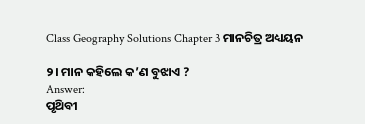Class Geography Solutions Chapter 3 ମାନଚିତ୍ର ଅଧ୍ୟୟନ

୨। ମାନ କହିଲେ କ’ଣ ବୁଝାଏ ?
Answer:
ପୃଥ‌ିବୀ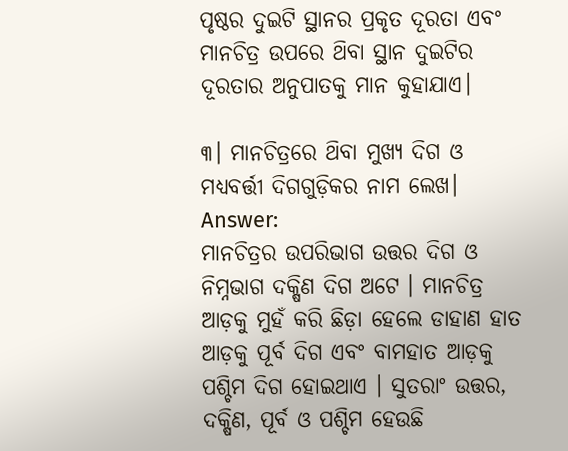ପୃଷ୍ଠର ଦୁଇଟି ସ୍ଥାନର ପ୍ରକୃତ ଦୂରତା ଏବଂ ମାନଚିତ୍ର ଉପରେ ଥ‌ିବା ସ୍ଥାନ ଦୁଇଟିର ଦୂରତାର ଅନୁପାତକୁ ମାନ କୁହାଯାଏ।

୩। ମାନଚିତ୍ରରେ ଥ‌ିବା ମୁଖ୍ୟ ଦିଗ ଓ ମଧ୍ୟବର୍ତ୍ତୀ ଦିଗଗୁଡ଼ିକର ନାମ ଲେଖ।
Answer:
ମାନଚିତ୍ରର ଉପରିଭାଗ ଉତ୍ତର ଦିଗ ଓ ନିମ୍ନଭାଗ ଦକ୍ଷିଣ ଦିଗ ଅଟେ । ମାନଚିତ୍ର ଆଡ଼କୁ ମୁହଁ କରି ଛିଡ଼ା ହେଲେ ଡାହାଣ ହାତ ଆଡ଼କୁ ପୂର୍ବ ଦିଗ ଏବଂ ବାମହାତ ଆଡ଼କୁ ପଶ୍ଚିମ ଦିଗ ହୋଇଥାଏ । ସୁତରାଂ ଉତ୍ତର, ଦକ୍ଷିଣ, ପୂର୍ବ ଓ ପଶ୍ଚିମ ହେଉଛି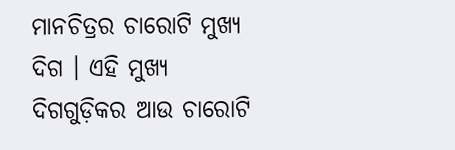ମାନଚିତ୍ରର ଚାରୋଟି ମୁଖ୍ୟ ଦିଗ । ଏହି ମୁଖ୍ୟ ଦିଗଗୁଡ଼ିକର ଆଉ ଚାରୋଟି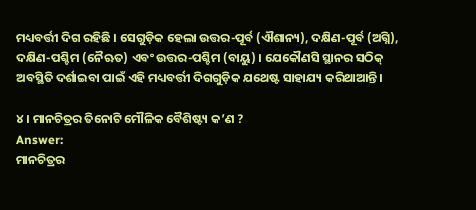ମଧ୍ୟବର୍ତ୍ତୀ ଦିଗ ରହିଛି । ସେଗୁଡ଼ିକ ହେଲା ଉତ୍ତର-ପୂର୍ବ (ଐଶାନ୍ୟ), ଦକ୍ଷିଣ-ପୂର୍ବ (ଅଗ୍ନି), ଦକ୍ଷିଣ-ପଶ୍ଚିମ (ନୈଋତ) ଏବଂ ଉତ୍ତର-ପଶ୍ଚିମ (ବାୟୁ) । ଯେକୌଣସି ସ୍ଥାନର ସଠିକ୍ ଅବସ୍ଥିତି ଦର୍ଶାଇବା ପାଇଁ ଏହି ମଧ୍ୟବର୍ତ୍ତୀ ଦିଗଗୁଡ଼ିକ ଯଥେଷ୍ଟ ସାହାଯ୍ୟ କରିଥାଆନ୍ତି।

୪। ମାନଚିତ୍ରର ତିନୋଟି ମୌଳିକ ବୈଶିଷ୍ଟ୍ୟ କ’ଣ ?
Answer:
ମାନଚିତ୍ରର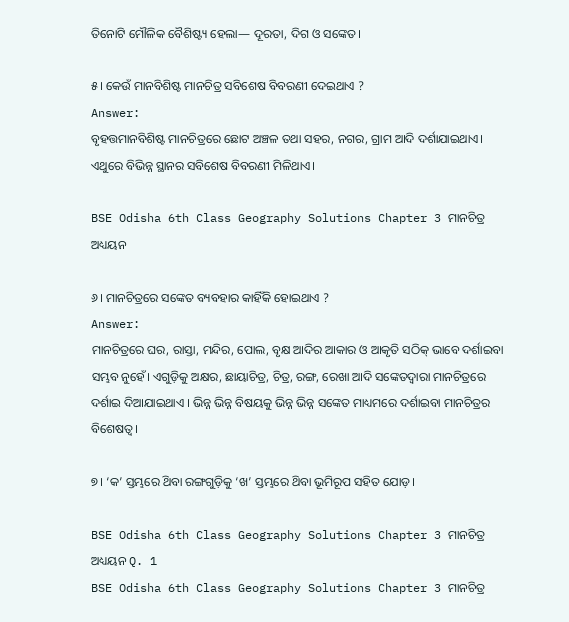ତିନୋଟି ମୌଳିକ ବୈଶିଷ୍ଟ୍ୟ ହେଲା— ଦୂରତା, ଦିଗ ଓ ସଙ୍କେତ।

୫। କେଉଁ ମାନବିଶିଷ୍ଟ ମାନଚିତ୍ର ସବିଶେଷ ବିବରଣୀ ଦେଇଥାଏ ?
Answer:
ବୃହତ୍ତମାନବିଶିଷ୍ଟ ମାନଚିତ୍ରରେ ଛୋଟ ଅଞ୍ଚଳ ତଥା ସହର, ନଗର, ଗ୍ରାମ ଆଦି ଦର୍ଶାଯାଇଥାଏ। ଏଥୁରେ ବିଭିନ୍ନ ସ୍ଥାନର ସବିଶେଷ ବିବରଣୀ ମିଳିଥାଏ।

BSE Odisha 6th Class Geography Solutions Chapter 3 ମାନଚିତ୍ର ଅଧ୍ୟୟନ

୬। ମାନଚିତ୍ରରେ ସଙ୍କେତ ବ୍ୟବହାର କାହିଁକି ହୋଇଥାଏ ?
Answer:
ମାନଚିତ୍ରରେ ଘର, ରାସ୍ତା, ମନ୍ଦିର, ପୋଲ, ବୃକ୍ଷ ଆଦିର ଆକାର ଓ ଆକୃତି ସଠିକ୍ ଭାବେ ଦର୍ଶାଇବା ସମ୍ଭବ ନୁହେଁ। ଏଗୁଡ଼ିକୁ ଅକ୍ଷର, ଛାୟାଚିତ୍ର, ଚିତ୍ର, ରଙ୍ଗ, ରେଖା ଆଦି ସଙ୍କେତଦ୍ୱାରା ମାନଚିତ୍ରରେ ଦର୍ଶାଇ ଦିଆଯାଇଥାଏ । ଭିନ୍ନ ଭିନ୍ନ ବିଷୟକୁ ଭିନ୍ନ ଭିନ୍ନ ସଙ୍କେତ ମାଧ୍ୟମରେ ଦର୍ଶାଇବା ମାନଚିତ୍ରର ବିଶେଷତ୍ଵ।

୭। ‘କ’ ସ୍ତମ୍ଭରେ ଥ‌ିବା ରଙ୍ଗଗୁଡ଼ିକୁ ‘ଖ’ ସ୍ତମ୍ଭରେ ଥ‌ିବା ଭୂମିରୂପ ସହିତ ଯୋଡ଼।

BSE Odisha 6th Class Geography Solutions Chapter 3 ମାନଚିତ୍ର ଅଧ୍ୟୟନ Q. 1
BSE Odisha 6th Class Geography Solutions Chapter 3 ମାନଚିତ୍ର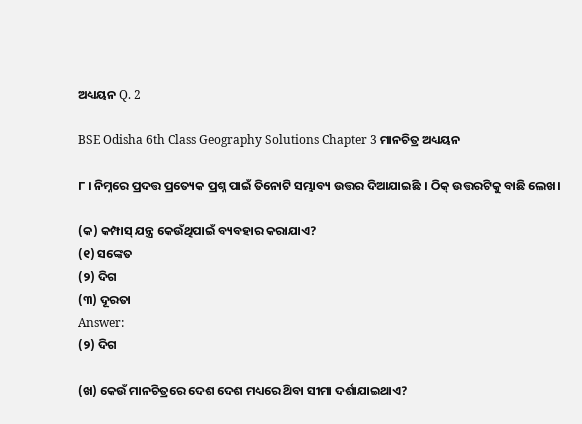ଅଧ୍ୟୟନ Q. 2

BSE Odisha 6th Class Geography Solutions Chapter 3 ମାନଚିତ୍ର ଅଧ୍ୟୟନ

୮ । ନିମ୍ନରେ ପ୍ରଦତ୍ତ ପ୍ରତ୍ୟେକ ପ୍ରଶ୍ନ ପାଇଁ ତିନୋଟି ସମ୍ଭାବ୍ୟ ଉତ୍ତର ଦିଆଯାଇଛି । ଠିକ୍ ଉତ୍ତରଟିକୁ ବାଛି ଲେଖ।

(କ) କମ୍ପାସ୍ ଯନ୍ତ୍ର କେଉଁଥିପାଇଁ ବ୍ୟବହାର କରାଯାଏ?
(୧) ସଙ୍କେତ
(୨) ଦିଗ
(୩) ଦୂରତା
Answer:
(୨) ଦିଗ

(ଖ) କେଉଁ ମାନଚିତ୍ରରେ ଦେଶ ଦେଶ ମଧ୍ୟରେ ଥ‌ିବା ସୀମା ଦର୍ଶାଯାଇଥାଏ?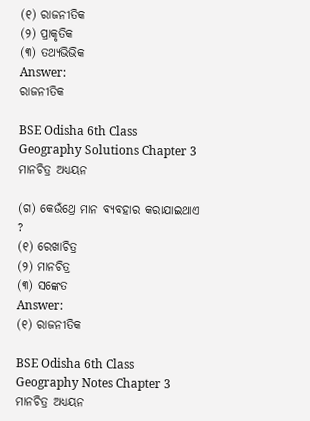(୧) ରାଜନୀତିକ
(୨) ପ୍ରାକୃତିକ
(୩) ତଥ୍ୟଭିଭିକ
Answer:
ରାଜନୀତିକ

BSE Odisha 6th Class Geography Solutions Chapter 3 ମାନଚିତ୍ର ଅଧ୍ୟୟନ

(ଗ) କେଉଁଥ୍ରେ ମାନ ବ୍ୟବହାର କରାଯାଇଥାଏ ?
(୧) ରେଖାଚିତ୍ର
(୨) ମାନଚିତ୍ର
(୩) ସଙ୍କେତ
Answer:
(୧) ରାଜନୀତିକ

BSE Odisha 6th Class Geography Notes Chapter 3 ମାନଚିତ୍ର ଅଧ୍ୟୟନ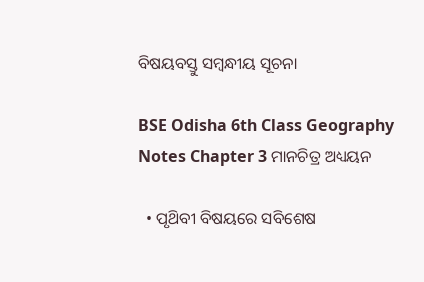ବିଷୟବସ୍ତୁ ସମ୍ବନ୍ଧୀୟ ସୂଚନା

BSE Odisha 6th Class Geography Notes Chapter 3 ମାନଚିତ୍ର ଅଧ୍ୟୟନ

  • ପୃଥ‌ିବୀ ବିଷୟରେ ସବିଶେଷ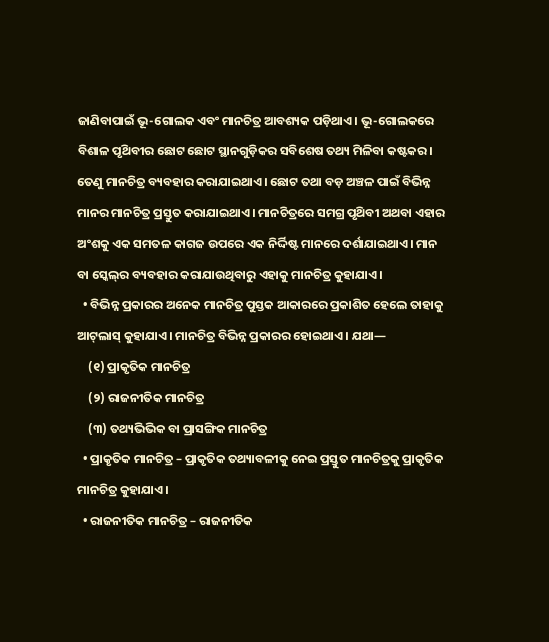ଜାଣିବାପାଇଁ ଭୂ-ଗୋଲକ ଏବଂ ମାନଚିତ୍ର ଆବଶ୍ୟକ ପଡ଼ିଥାଏ। ଭୂ-ଗୋଲକରେ ବିଶାଳ ପୃଥ‌ିବୀର ଛୋଟ ଛୋଟ ସ୍ଥାନଗୁଡ଼ିକର ସବିଶେଷ ତଥ୍ୟ ମିଳିବା କଷ୍ଟକର। ତେଣୁ ମାନଚିତ୍ର ବ୍ୟବହାର କରାଯାଇଥାଏ। ଛୋଟ ତଥା ବଡ଼ ଅଞ୍ଚଳ ପାଇଁ ବିଭିନ୍ନ ମାନର ମାନଚିତ୍ର ପ୍ରସ୍ତୁତ କରାଯାଇଥାଏ। ମାନଚିତ୍ରରେ ସମଗ୍ର ପୃଥ‌ିବୀ ଅଥବା ଏହାର ଅଂଶକୁ ଏକ ସମତଳ କାଗଜ ଉପରେ ଏକ ନିର୍ଦ୍ଦିଷ୍ଟ ମାନରେ ଦର୍ଶାଯାଇଥାଏ। ମାନ ବା ସ୍କେଲ୍‌ର ବ୍ୟବହାର କରାଯାଉଥିବାରୁ ଏହାକୁ ମାନଚିତ୍ର କୁହାଯାଏ।
  • ବିଭିନ୍ନ ପ୍ରକାରର ଅନେକ ମାନଚିତ୍ର ପୁସ୍ତକ ଆକାରରେ ପ୍ରକାଶିତ ହେଲେ ତାହାକୁ ଆଟ୍‌ଲାସ୍ କୁହାଯାଏ। ମାନଚିତ୍ର ବିଭିନ୍ନ ପ୍ରକାରର ହୋଇଥାଏ। ଯଥା—
    (୧) ପ୍ରାକୃତିକ ମାନଚିତ୍ର
    (୨) ରାଜନୀତିକ ମାନଚିତ୍ର
    (୩) ତଥ୍ୟଭିଭିକ ବା ପ୍ରାସଙ୍ଗିକ ମାନଚିତ୍ର
  • ପ୍ରାକୃତିକ ମାନଚିତ୍ର – ପ୍ରାକୃତିକ ତଥ୍ୟାବଳୀକୁ ନେଇ ପ୍ରସ୍ତୁତ ମାନଚିତ୍ରକୁ ପ୍ରାକୃତିକ ମାନଚିତ୍ର କୁହାଯାଏ।
  • ରାଜନୀତିକ ମାନଚିତ୍ର – ରାଜନୀତିକ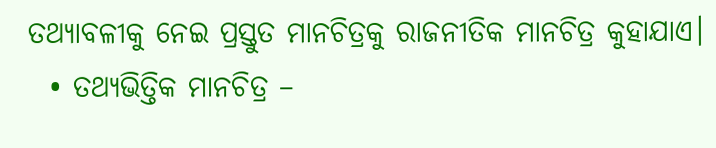ତଥ୍ୟାବଳୀକୁ ନେଇ ପ୍ରସ୍ତୁତ ମାନଚିତ୍ରକୁ ରାଜନୀତିକ ମାନଚିତ୍ର କୁହାଯାଏ।
  • ତଥ୍ୟଭିତ୍ତିକ ମାନଚିତ୍ର –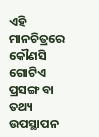ଏହି ମାନଚିତ୍ରରେ କୌଣସି ଗୋଟିଏ ପ୍ରସଙ୍ଗ ବା ତଥ୍ୟ ଉପସ୍ଥାପନ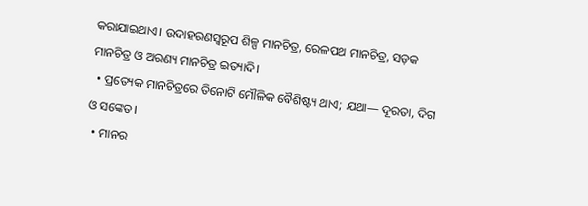କରାଯାଇଥାଏ। ଉଦାହରଣସ୍ୱରୂପ ଶିଳ୍ପ ମାନଚିତ୍ର, ରେଳପଥ ମାନଚିତ୍ର, ସଡ଼କ ମାନଚିତ୍ର ଓ ଅରଣ୍ୟ ମାନଚିତ୍ର ଇତ୍ୟାଦି।
  • ପ୍ରତ୍ୟେକ ମାନଚିତ୍ରରେ ତିନୋଟି ମୌଳିକ ବୈଶିଷ୍ଟ୍ୟ ଥାଏ; ଯଥା— ଦୂରତା, ଦିଗ ଓ ସଙ୍କେତ।
  • ମାନର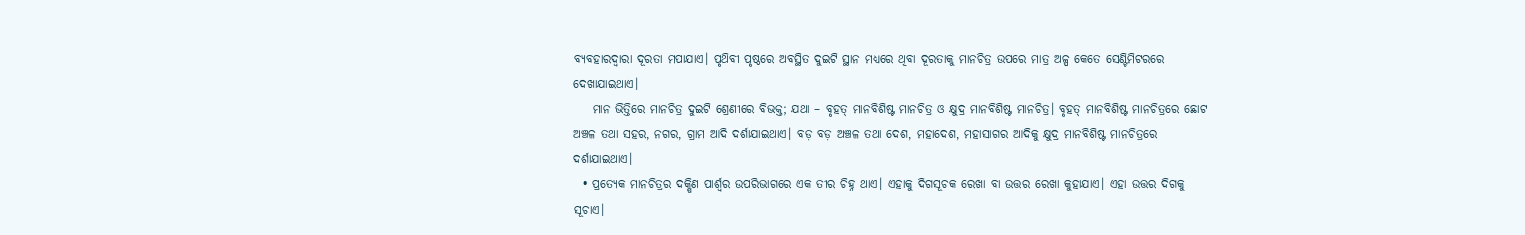ବ୍ୟବହାରଦ୍ଵାରା ଦୂରତା ମପାଯାଏ। ପୃଥ‌ିବୀ ପୃଷ୍ଠରେ ଅବସ୍ଥିତ ଦୁଇଟି ସ୍ଥାନ ମଧ୍ୟରେ ଥିବା ଦୂରତାକୁ ମାନଚିତ୍ର ଉପରେ ମାତ୍ର ଅଳ୍ପ କେତେ ସେଣ୍ଟିମିଟରରେ ଦେଖାଯାଇଥାଏ।
    ମାନ ଭିତ୍ତିରେ ମାନଚିତ୍ର ଦୁଇଟି ଶ୍ରେଣୀରେ ବିଭକ୍ତ; ଯଥା – ବୃହତ୍ ମାନବିଶିଷ୍ଟ ମାନଚିତ୍ର ଓ କ୍ଷୁଦ୍ର ମାନବିଶିଷ୍ଟ ମାନଚିତ୍ର। ବୃହତ୍ ମାନବିଶିଷ୍ଟ ମାନଚିତ୍ରରେ ଛୋଟ ଅଞ୍ଚଳ ତଥା ସହର, ନଗର, ଗ୍ରାମ ଆଦି ଦର୍ଶାଯାଇଥାଏ। ବଡ଼ ବଡ଼ ଅଞ୍ଚଳ ତଥା ଦେଶ, ମହାଦେଶ, ମହାସାଗର ଆଦିକୁ କ୍ଷୁଦ୍ର ମାନବିଶିଷ୍ଟ ମାନଚିତ୍ରରେ ଦର୍ଶାଯାଇଥାଏ।
  • ପ୍ରତ୍ୟେକ ମାନଚିତ୍ରର ଦକ୍ଷିଣ ପାର୍ଶ୍ଵର ଉପରିଭାଗରେ ଏକ ତୀର ଚିହ୍ନ ଥାଏ। ଏହାକୁ ଦିଗସୂଚକ ରେଖା ବା ଉତ୍ତର ରେଖା କୁହାଯାଏ। ଏହା ଉତ୍ତର ଦିଗକୁ ସୂଚାଏ।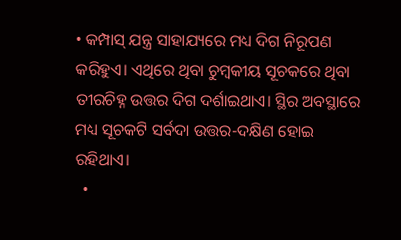• କମ୍ପାସ୍ ଯନ୍ତ୍ର ସାହାଯ୍ୟରେ ମଧ୍ୟ ଦିଗ ନିରୂପଣ କରିହୁଏ। ଏଥିରେ ଥିବା ଚୁମ୍ବକୀୟ ସୂଚକରେ ଥିବା ତୀରଚିହ୍ନ ଉତ୍ତର ଦିଗ ଦର୍ଶାଇଥାଏ। ସ୍ଥିର ଅବସ୍ଥାରେ ମଧ୍ୟ ସୂଚକଟି ସର୍ବଦା ଉତ୍ତର-ଦକ୍ଷିଣ ହୋଇ ରହିଥାଏ।
  •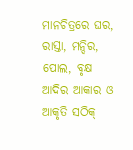ମାନଚିତ୍ରରେ ଘର, ରାସ୍ତା, ମନ୍ଦିର, ପୋଲ, ବୃକ୍ଷ ଆଦିର ଆକାର ଓ ଆକୃତି ସଠିକ୍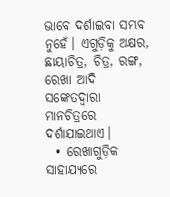ଭାବେ ଦର୍ଶାଇବା ସମ୍ଭବ ନୁହେଁ। ଏଗୁଡ଼ିକୁ ଅକ୍ଷର, ଛାୟାଚିତ୍ର, ଚିତ୍ର, ରଙ୍ଗ, ରେଖା ଆଦି ସଙ୍କେତଦ୍ୱାରା ମାନଚିତ୍ରରେ ଦର୍ଶାଯାଇଥାଏ।
  • ରେଖାଗୁଡ଼ିକ ସାହାଯ୍ୟରେ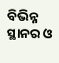ବିଭିନ୍ନ ସ୍ଥାନର ଓ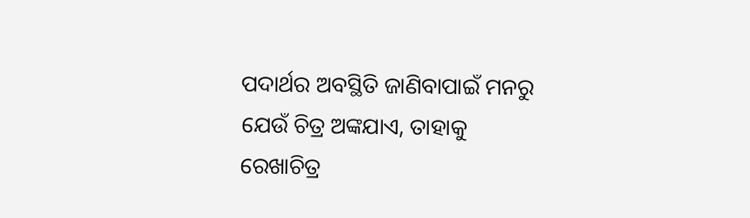ପଦାର୍ଥର ଅବସ୍ଥିତି ଜାଣିବାପାଇଁ ମନରୁ ଯେଉଁ ଚିତ୍ର ଅଙ୍କଯାଏ, ତାହାକୁ ରେଖାଚିତ୍ର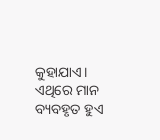କୁହାଯାଏ। ଏଥିରେ ମାନ ବ୍ୟବହୃତ ହୁଏ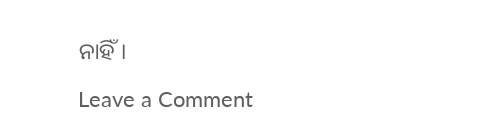ନାହିଁ।

Leave a Comment